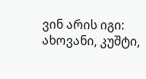ვინ არის იგი: ახოვანი, კუშტი,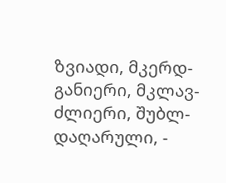ზვიადი, მკერდ-განიერი, მკლავ-ძლიერი, შუბლ-დაღარული, -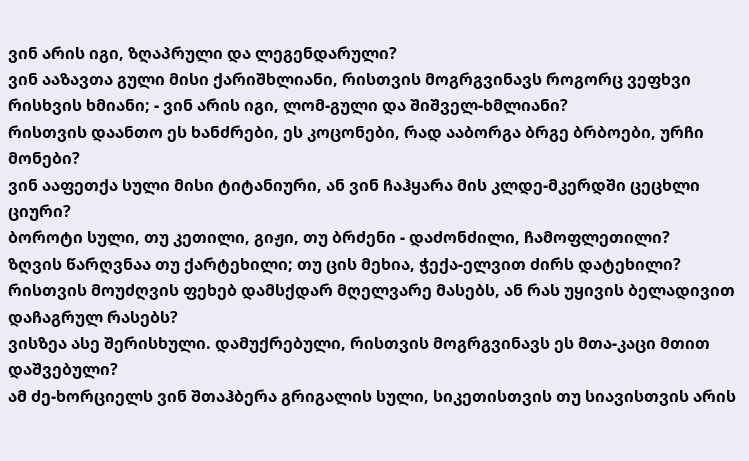ვინ არის იგი, ზღაპრული და ლეგენდარული?
ვინ ააზავთა გული მისი ქარიშხლიანი, რისთვის მოგრგვინავს როგორც ვეფხვი რისხვის ხმიანი; - ვინ არის იგი, ლომ-გული და შიშველ-ხმლიანი?
რისთვის დაანთო ეს ხანძრები, ეს კოცონები, რად ააბორგა ბრგე ბრბოები, ურჩი მონები?
ვინ ააფეთქა სული მისი ტიტანიური, ან ვინ ჩაჰყარა მის კლდე-მკერდში ცეცხლი ციური?
ბოროტი სული, თუ კეთილი, გიჟი, თუ ბრძენი - დაძონძილი, ჩამოფლეთილი?
ზღვის წარღვნაა თუ ქარტეხილი; თუ ცის მეხია, ჭექა-ელვით ძირს დატეხილი?
რისთვის მოუძღვის ფეხებ დამსქდარ მღელვარე მასებს, ან რას უყივის ბელადივით დაჩაგრულ რასებს?
ვისზეა ასე შერისხული. დამუქრებული, რისთვის მოგრგვინავს ეს მთა-კაცი მთით დაშვებული?
ამ ძე-ხორციელს ვინ შთაჰბერა გრიგალის სული, სიკეთისთვის თუ სიავისთვის არის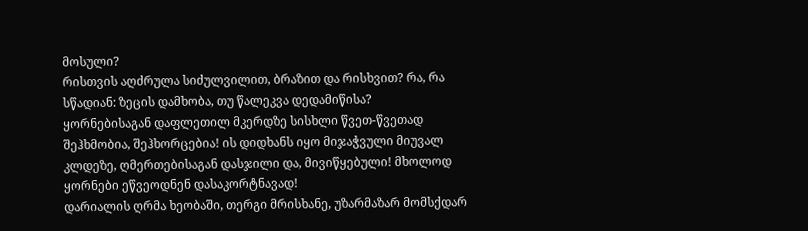მოსული?
რისთვის აღძრულა სიძულვილით, ბრაზით და რისხვით? რა, რა სწადიან: ზეცის დამხობა, თუ წალეკვა დედამიწისა?
ყორნებისაგან დაფლეთილ მკერდზე სისხლი წვეთ-წვეთად შეჰხმობია, შეჰხორცებია! ის დიდხანს იყო მიჯაჭვული მიუვალ კლდეზე, ღმერთებისაგან დასჯილი და, მივიწყებული! მხოლოდ ყორნები ეწვეოდნენ დასაკორტნავად!
დარიალის ღრმა ხეობაში, თერგი მრისხანე, უზარმაზარ მომსქდარ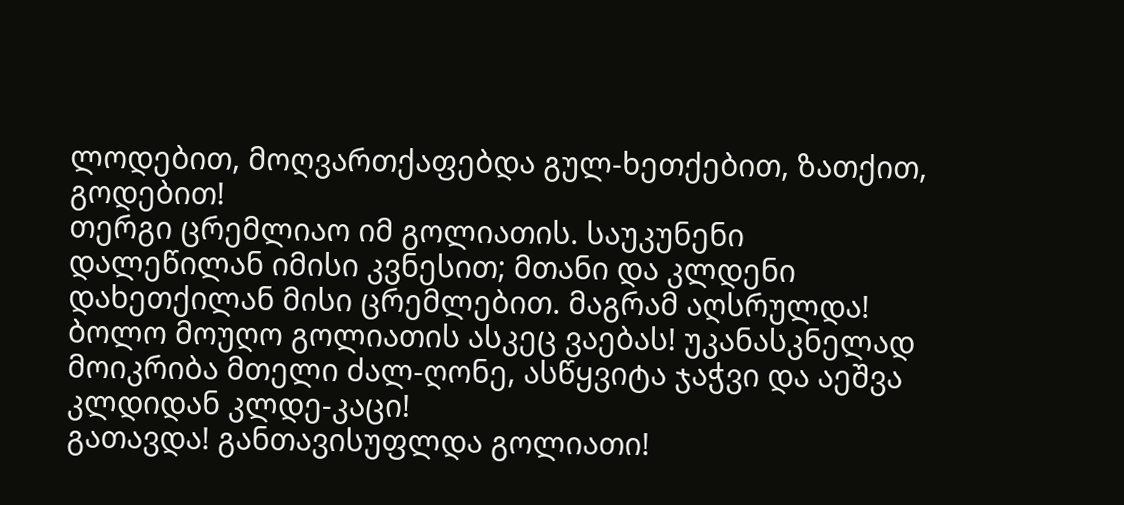ლოდებით, მოღვართქაფებდა გულ-ხეთქებით, ზათქით, გოდებით!
თერგი ცრემლიაო იმ გოლიათის. საუკუნენი დალეწილან იმისი კვნესით; მთანი და კლდენი დახეთქილან მისი ცრემლებით. მაგრამ აღსრულდა! ბოლო მოუღო გოლიათის ასკეც ვაებას! უკანასკნელად მოიკრიბა მთელი ძალ-ღონე, ასწყვიტა ჯაჭვი და აეშვა კლდიდან კლდე-კაცი!
გათავდა! განთავისუფლდა გოლიათი!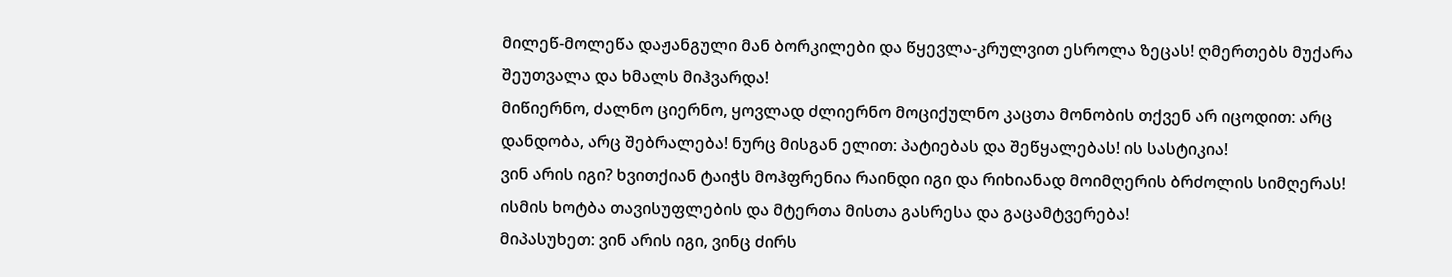მილეწ-მოლეწა დაჟანგული მან ბორკილები და წყევლა-კრულვით ესროლა ზეცას! ღმერთებს მუქარა შეუთვალა და ხმალს მიჰვარდა!
მიწიერნო, ძალნო ციერნო, ყოვლად ძლიერნო მოციქულნო კაცთა მონობის თქვენ არ იცოდით: არც დანდობა, არც შებრალება! ნურც მისგან ელით: პატიებას და შეწყალებას! ის სასტიკია!
ვინ არის იგი? ხვითქიან ტაიჭს მოჰფრენია რაინდი იგი და რიხიანად მოიმღერის ბრძოლის სიმღერას!
ისმის ხოტბა თავისუფლების და მტერთა მისთა გასრესა და გაცამტვერება!
მიპასუხეთ: ვინ არის იგი, ვინც ძირს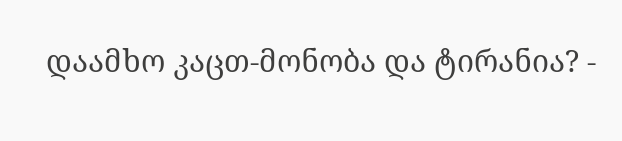დაამხო კაცთ-მონობა და ტირანია? -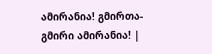ამირანია! გმირთა-გმირი ამირანია! |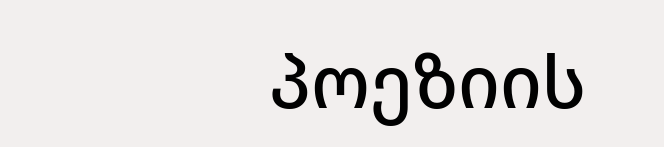პოეზიის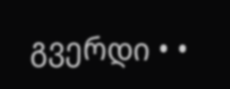გვერდი • •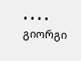• • • • გიორგი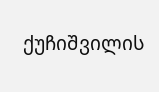ქუჩიშვილის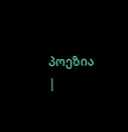პოეზია |